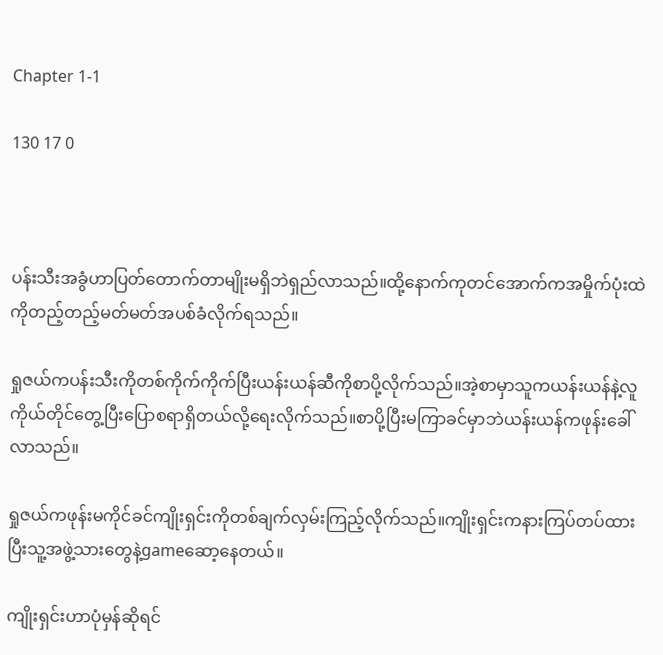Chapter 1-1

130 17 0



ပန်းသီးအခွံဟာပြတ်တောက်တာမျိုးမရှိဘဲရှည်လာသည်။ထို့နောက်ကုတင်အောက်ကအမှိုက်ပုံးထဲကိုတည့်တည့်မတ်မတ်အပစ်ခံလိုက်ရသည်။

ရှုဇယ်ကပန်းသီးကိုတစ်ကိုက်ကိုက်ပြီးယန်းယန်ဆီကိုစာပို့လိုက်သည်။အဲ့စာမှာသူကယန်းယန်နဲ့လူကိုယ်တိုင်တွေ့ပြီးပြောစရာရှိတယ်လို့ရေးလိုက်သည်။စာပို့ပြီးမကြာခင်မှာဘဲယန်းယန်ကဖုန်းခေါ်လာသည်။

ရှုဇယ်ကဖုန်းမကိုင်ခင်ကျိုးရှင်းကိုတစ်ချက်လှမ်းကြည့်လိုက်သည်။ကျိုးရှင်းကနားကြပ်တပ်ထားပြီးသူ့အဖွဲ့သားတွေနဲ့gameဆော့နေတယ်။

ကျိုးရှင်းဟာပုံမှန်ဆိုရင်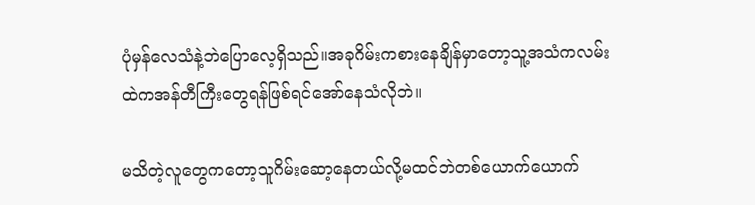ပုံမှန်လေသံနဲ့ဘဲပြောလေ့ရှိသည်။အခုဂိမ်းကစားနေချိန်မှာတော့သူ့အသံကလမ်းထဲကအန်တီကြီးတွေရန်ဖြစ်ရင်အော်နေသံလိုဘဲ။

မသိတဲ့လူတွေကတော့သူဂိမ်းဆော့နေတယ်လို့မထင်ဘဲတစ်ယောက်ယောက်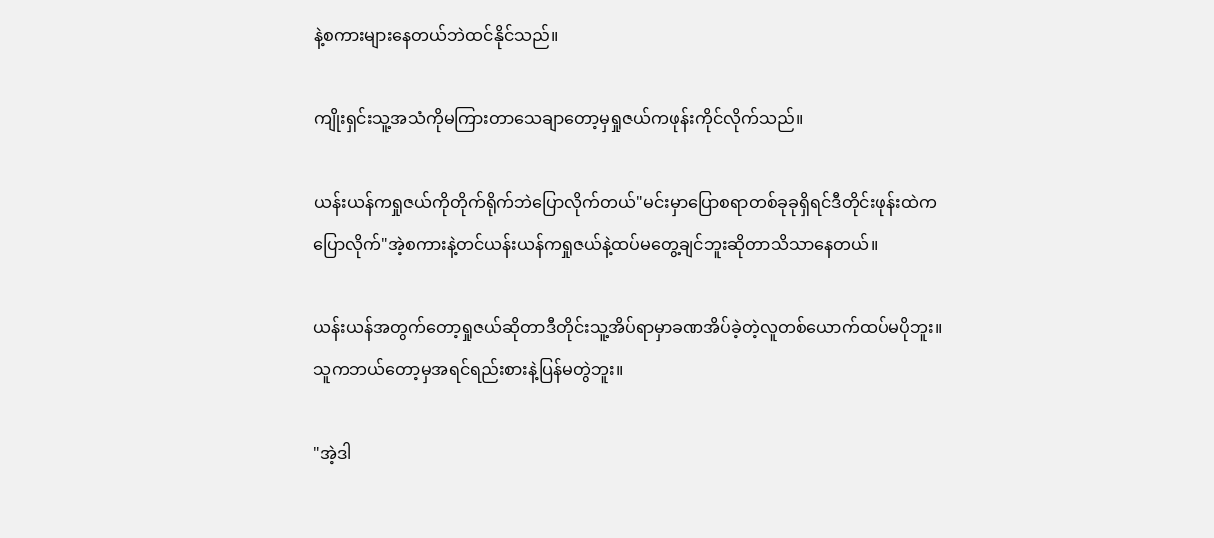နဲ့စကားများနေတယ်ဘဲထင်နိုင်သည်။

ကျိုးရှင်းသူ့အသံကိုမကြားတာသေချာတော့မှရှုဇယ်ကဖုန်းကိုင်လိုက်သည်။

ယန်းယန်ကရှုဇယ်ကိုတိုက်ရိုက်ဘဲပြောလိုက်တယ်"မင်းမှာပြောစရာတစ်ခုခုရှိရင်ဒီတိုင်းဖုန်းထဲကပြောလိုက်"အဲ့စကားနဲ့တင်ယန်းယန်ကရှုဇယ်နဲ့ထပ်မတွေ့ချင်ဘူးဆိုတာသိသာနေတယ်။

ယန်းယန်အတွက်တော့ရှုဇယ်ဆိုတာဒီတိုင်းသူ့အိပ်ရာမှာခဏအိပ်ခဲ့တဲ့လူတစ်ယောက်ထပ်မပိုဘူး။သူကဘယ်တော့မှအရင်ရည်းစားနဲ့ပြန်မတွဲဘူး။

"အဲ့ဒါ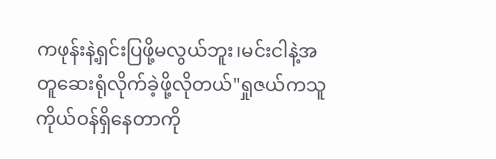ကဖုန်းနဲ့ရှင်းပြဖို့မလွယ်ဘူး၊မင်းငါနဲ့အတူဆေးရုံလိုက်ခဲ့ဖို့လိုတယ်"ရှုဇယ်ကသူကိုယ်ဝန်ရှိနေတာကို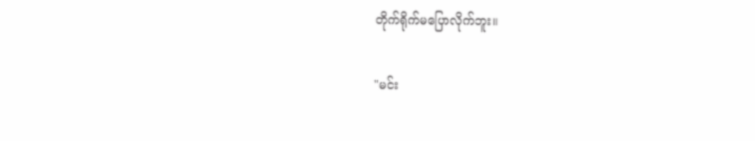တိုက်ရိုက်မပြောလိုက်ဘူး။

"မင်း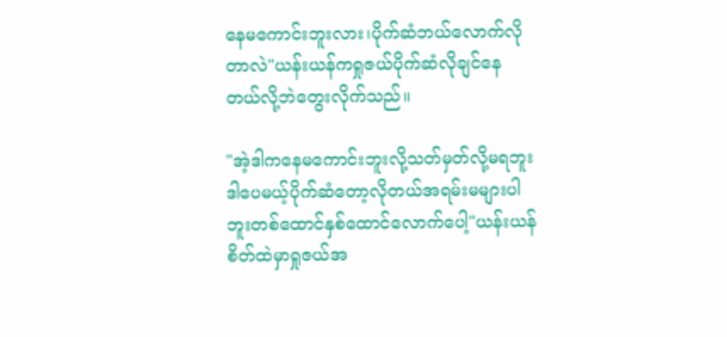နေမကောင်းဘူးလား၊ပိုက်ဆံဘယ်လောက်လိုတာလဲ"ယန်းယန်ကရှုဇယ်ပိုက်ဆံလိုချင်နေတယ်လို့ဘဲတွေးလိုက်သည်။

"အဲ့ဒါကနေမကောင်းဘူးလို့သတ်မှတ်လို့မရဘူးဒါပေမယ့်ပိုက်ဆံတော့လိုတယ်အရမ်းမများပါဘူးတစ်ထောင်နှစ်ထောင်လောက်ပေါ့"ယန်းယန်စိတ်ထဲမှာရှုဇယ်အ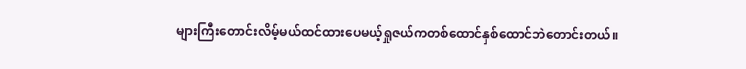များကြီးတောင်းလိမ့်မယ်ထင်ထားပေမယ့်ရှုဇယ်ကတစ်ထောင်နှစ်ထောင်ဘဲတောင်းတယ်။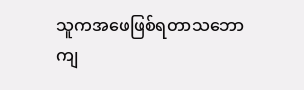သူကအဖေဖြစ်ရတာသဘောကျ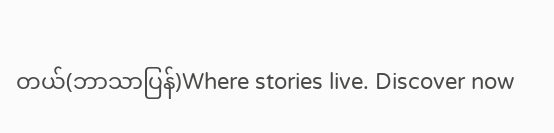တယ်(ဘာသာပြန်)Where stories live. Discover now